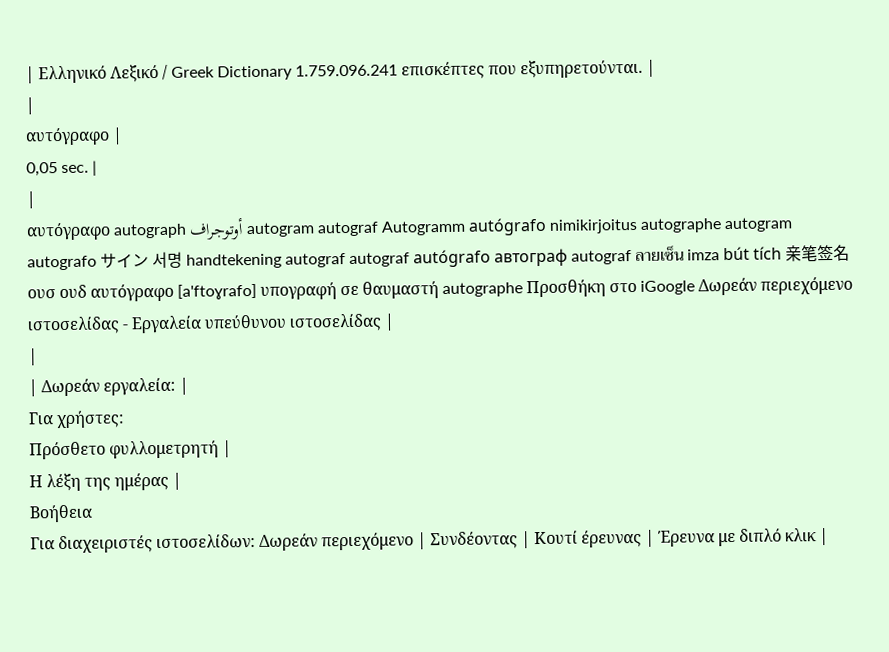| Ελληνικό Λεξικό / Greek Dictionary 1.759.096.241 επισκέπτες που εξυπηρετούνται. |
|
αυτόγραφο |
0,05 sec. |
|
αυτόγραφο autograph أوتوجراف autogram autograf Autogramm autógrafo nimikirjoitus autographe autogram autografo サイン 서명 handtekening autograf autograf autógrafo автограф autograf ลายเซ็น imza bút tích 亲笔签名 ουσ ουδ αυτόγραφο [a'ftoɣrafo] υπογραφή σε θαυμαστή autographe Προσθήκη στο iGoogle Δωρεάν περιεχόμενο ιστοσελίδας - Εργαλεία υπεύθυνου ιστοσελίδας |
|
| Δωρεάν εργαλεία: |
Για χρήστες:
Πρόσθετο φυλλομετρητή |
Η λέξη της ημέρας |
Βοήθεια
Για διαχειριστές ιστοσελίδων: Δωρεάν περιεχόμενο | Συνδέοντας | Κουτί έρευνας | Έρευνα με διπλό κλικ |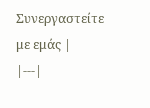Συνεργαστείτε με εμάς |
|---|